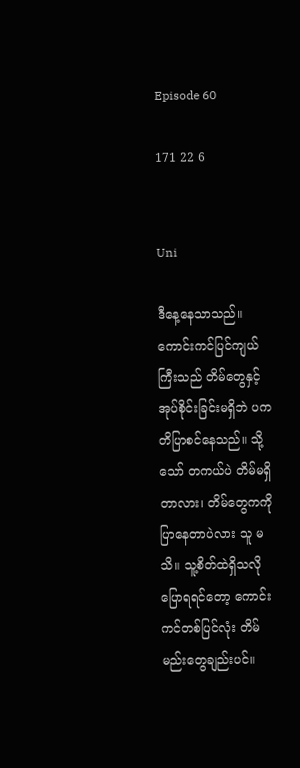Episode 60

171 22 6


Uni

ဒီနေ့နေသာသည်။ ကောင်းကင်ပြင်ကျယ်ကြီးသည် တိမ်တွေနှင့်အုပ်စိုင်းခြင်းမရှိဘဲ ပကတိပြာစင်နေသည်။ သို့သော် တကယ်ပဲ တိမ်မရှိတာလား၊ တိမ်တွေကကို ပြာနေတာပဲလား သူ မသိ။ သူ့စိတ်ထဲရှိသလို ပြောရရင်တော့ ကောင်းကင်တစ်ပြင်လုံး တိမ်မည်းတွေချည်းပင်။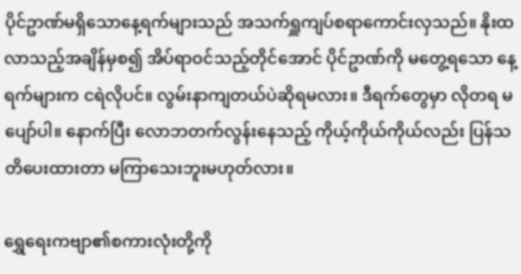ပိုင်ဥာဏ်မရှိသောနေ့ရက်များသည် အသက်ရှူကျပ်စရာကောင်းလှသည်။ နိုးထလာသည့်အချိန်မှစ၍ အိပ်ရာဝင်သည့်တိုင်အောင် ပိုင်ဥာဏ်ကို မတွေ့ရသော နေ့ရက်များက ငရဲလိုပင်။ လွမ်းနာကျတယ်ပဲဆိုရမလား။ ဒီရက်တွေမှာ လိုတရ မပျော်ပါ။ နောက်ပြီး လောဘတက်လွန်းနေသည့် ကိုယ့်ကိုယ်ကိုယ်လည်း ပြန်သတိပေးထားတာ မကြာသေးဘူးမဟုတ်လား။

ရွှေရေးကဗျာ၏စကားလုံးတို့ကို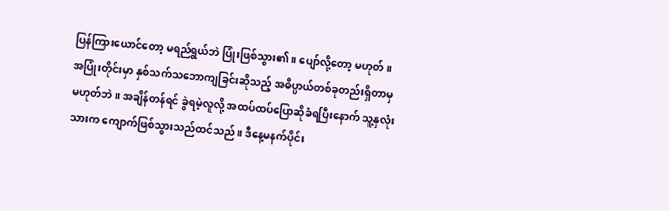ပြန်ကြားယောင်တော့ မရည်ရွယ်ဘဲ ပြုံးဖြစ်သွား၏။ ပျော်လို့တော့ မဟုတ်။ အပြုံးတိုင်းမှာ နှစ်သက်သဘောကျခြင်းဆိုသည့် အဓိပ္ပာယ်တစ်ခုတည်းရှိတာမှ မဟုတ်ဘဲ။ အချိန်တန်ရင် ခွဲရမဲ့လူလို့ အထပ်ထပ်ပြောဆိုခံရပြီးနောက် သူ့နှလုံးသားက ကျောက်ဖြစ်သွားသည်ထင်သည်။ ဒီနေ့မနက်ပိုင်း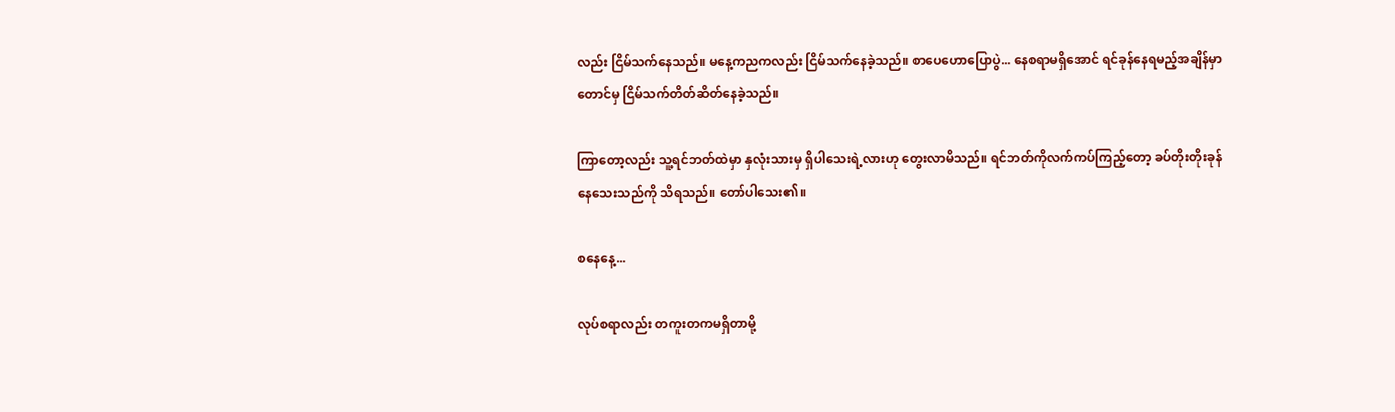လည်း ငြိမ်သက်နေသည်။ မနေ့ကညကလည်း ငြိမ်သက်နေခဲ့သည်။ စာပေဟောပြောပွဲ... နေစရာမရှိအောင် ရင်ခုန်နေရမည့်အချိန်မှာတောင်မှ ငြိမ်သက်တိတ်ဆိတ်နေခဲ့သည်။

ကြာတော့လည်း သူ့ရင်ဘတ်ထဲမှာ နှလုံးသားမှ ရှိပါသေးရဲ့လားဟု တွေးလာမိသည်။ ရင်ဘတ်ကိုလက်ကပ်ကြည့်တော့ ခပ်တိုးတိုးခုန်နေသေးသည်ကို သိရသည်။ တော်ပါသေး၏။

စနေနေ့...

လုပ်စရာလည်း တကူးတကမရှိတာမို့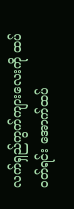လက်ရှည်ကွက်ကျားလေးကို ထပ်ဝတ်ရင်း အောက်ထပ်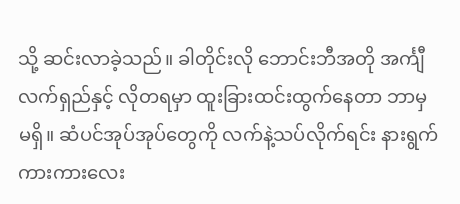သို့ ဆင်းလာခဲ့သည်။ ခါတိုင်းလို ဘောင်းဘီအတို အင်္ကျီလက်ရှည်နှင့် လိုတရမှာ ထူးခြားထင်းထွက်နေတာ ဘာမှမရှိ။ ဆံပင်အုပ်အုပ်တွေကို လက်နဲ့သပ်လိုက်ရင်း နားရွက်ကားကားလေး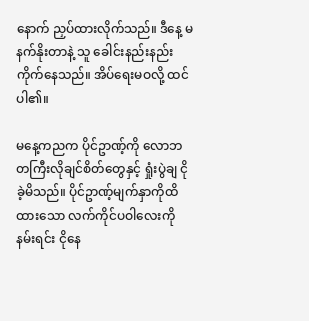နောက် ညှပ်ထားလိုက်သည်။ ဒီနေ့ မနက်နိုးတာနဲ့ သူ ခေါင်းနည်းနည်းကိုက်နေသည်။ အိပ်ရေးမဝလို့ ထင်ပါ၏။

မနေ့ကညက ပိုင်ဥာဏ့်ကို လောဘတကြီးလိုချင်စိတ်တွေနှင့် ရှုံးပွဲချ ငိုခဲ့မိသည်။ ပိုင်ဥာဏ့်မျက်နှာကိုထိထားသော လက်ကိုင်ပဝါလေးကို နမ်းရင်း ငိုနေ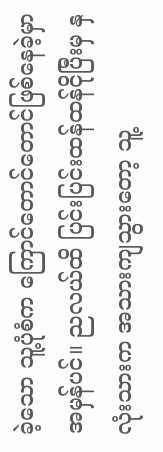ခဲ့သော သူ့ပုံစံက ကြောင်တောင်တောင်ဖြစ်နေခဲ့မှာ အမှန်ပင်။ ညလယ်ထိ ပြင်းပြင်းထန်ထန်ငိုပြီးမှ နှလုံးသားက အသားကျသွားတော့ သူ့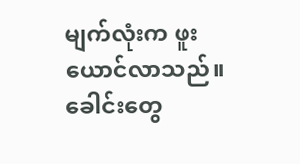မျက်လုံးက ဖူးယောင်လာသည်။ ခေါင်းတွေ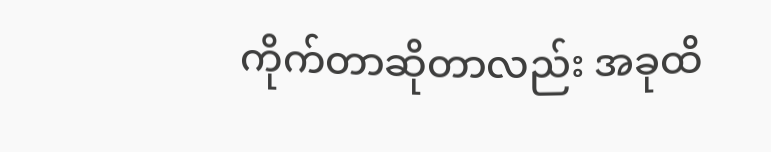ကိုက်တာဆိုတာလည်း အခုထိ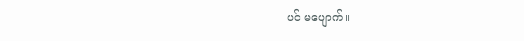ပင် မပျောက်။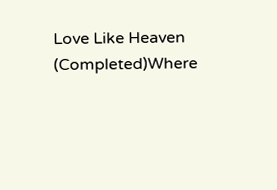Love Like Heaven (Completed)Where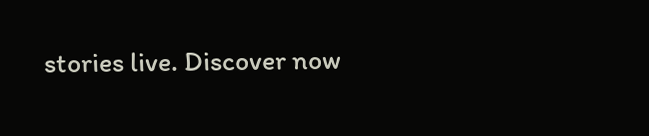stories live. Discover now